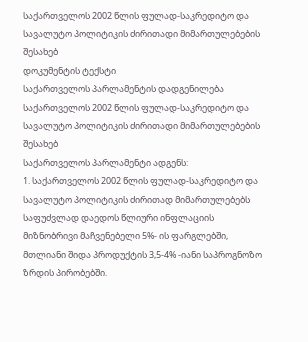საქართველოს 2002 წლის ფულად-საკრედიტო და სავალუტო პოლიტიკის ძირითადი მიმართულებების შესახებ
დოკუმენტის ტექსტი
საქართველოს პარლამენტის დადგენილება
საქართველოს 2002 წლის ფულად-საკრედიტო და სავალუტო პოლიტიკის ძირითადი მიმართულებების შესახებ
საქართველოს პარლამენტი ადგენს:
1. საქართველოს 2002 წლის ფულად-საკრედიტო და სავალუტო პოლიტიკის ძირითად მიმართულებებს საფუძვლად დაედოს წლიური ინფლაციის მიზნობრივი მაჩვენებელი 5%- ის ფარგლებში, მთლიანი შიდა პროდუქტის 3,5-4% -იანი საპროგნოზო ზრდის პირობებში.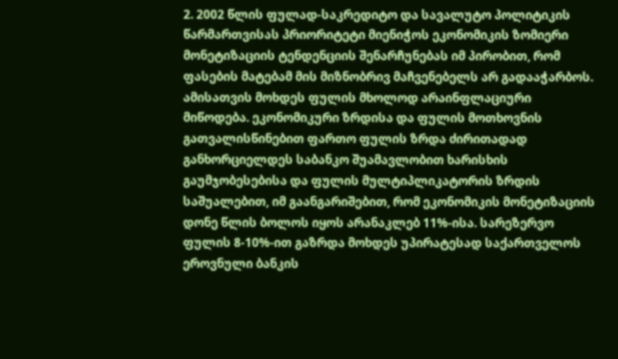2. 2002 წლის ფულად-საკრედიტო და სავალუტო პოლიტიკის წარმართვისას პრიორიტეტი მიენიჭოს ეკონომიკის ზომიერი მონეტიზაციის ტენდენციის შენარჩუნებას იმ პირობით, რომ ფასების მატებამ მის მიზნობრივ მაჩვენებელს არ გადააჭარბოს. ამისათვის მოხდეს ფულის მხოლოდ არაინფლაციური მიწოდება. ეკონომიკური ზრდისა და ფულის მოთხოვნის გათვალისწინებით ფართო ფულის ზრდა ძირითადად განხორციელდეს საბანკო შუამავლობით ხარისხის გაუმჯობესებისა და ფულის მულტიპლიკატორის ზრდის საშუალებით, იმ გაანგარიშებით, რომ ეკონომიკის მონეტიზაციის დონე წლის ბოლოს იყოს არანაკლებ 11%-ისა. სარეზერვო ფულის 8-10%-ით გაზრდა მოხდეს უპირატესად საქართველოს ეროვნული ბანკის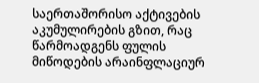საერთაშორისო აქტივების აკუმულირების გზით, რაც წარმოადგენს ფულის მიწოდების არაინფლაციურ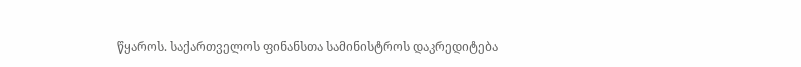წყაროს. საქართველოს ფინანსთა სამინისტროს დაკრედიტება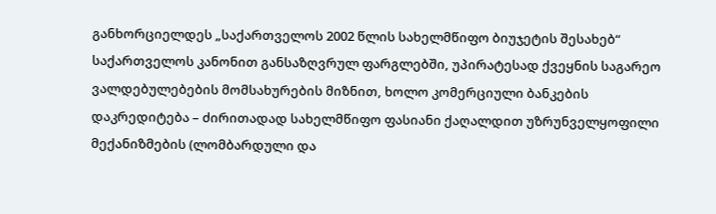განხორციელდეს „საქართველოს 2002 წლის სახელმწიფო ბიუჯეტის შესახებ“ საქართველოს კანონით განსაზღვრულ ფარგლებში, უპირატესად ქვეყნის საგარეო ვალდებულებების მომსახურების მიზნით, ხოლო კომერციული ბანკების დაკრედიტება – ძირითადად სახელმწიფო ფასიანი ქაღალდით უზრუნველყოფილი მექანიზმების (ლომბარდული და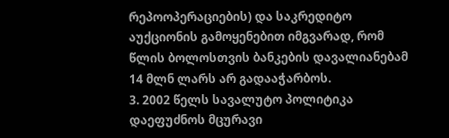რეპოოპერაციების) და საკრედიტო აუქციონის გამოყენებით იმგვარად, რომ წლის ბოლოსთვის ბანკების დავალიანებამ 14 მლნ ლარს არ გადააჭარბოს.
3. 2002 წელს სავალუტო პოლიტიკა დაეფუძნოს მცურავი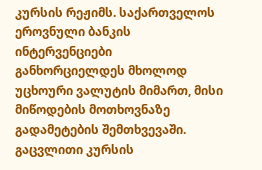კურსის რეჟიმს. საქართველოს ეროვნული ბანკის ინტერვენციები განხორციელდეს მხოლოდ უცხოური ვალუტის მიმართ, მისი მიწოდების მოთხოვნაზე გადამეტების შემთხვევაში. გაცვლითი კურსის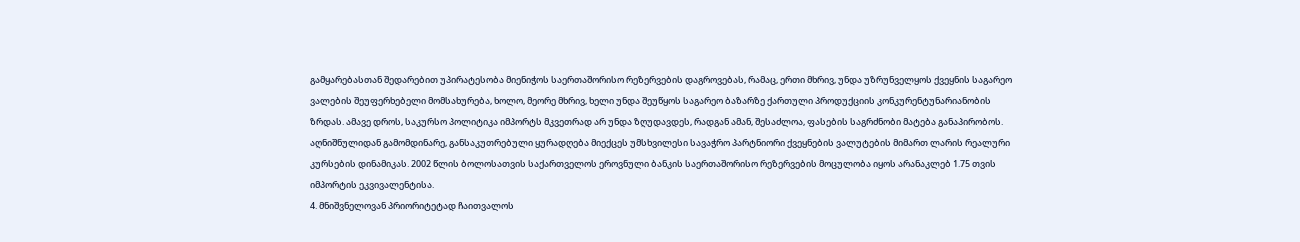გამყარებასთან შედარებით უპირატესობა მიენიჭოს საერთაშორისო რეზერვების დაგროვებას, რამაც, ერთი მხრივ, უნდა უზრუნველყოს ქვეყნის საგარეო ვალების შეუფერხებელი მომსახურება, ხოლო, მეორე მხრივ, ხელი უნდა შეუწყოს საგარეო ბაზარზე ქართული პროდუქციის კონკურენტუნარიანობის ზრდას. ამავე დროს, საკურსო პოლიტიკა იმპორტს მკვეთრად არ უნდა ზღუდავდეს, რადგან ამან, შესაძლოა, ფასების საგრძნობი მატება განაპირობოს. აღნიშნულიდან გამომდინარე, განსაკუთრებული ყურადღება მიექცეს უმსხვილესი სავაჭრო პარტნიორი ქვეყნების ვალუტების მიმართ ლარის რეალური კურსების დინამიკას. 2002 წლის ბოლოსათვის საქართველოს ეროვნული ბანკის საერთაშორისო რეზერვების მოცულობა იყოს არანაკლებ 1.75 თვის იმპორტის ეკვივალენტისა.
4. მნიშვნელოვან პრიორიტეტად ჩაითვალოს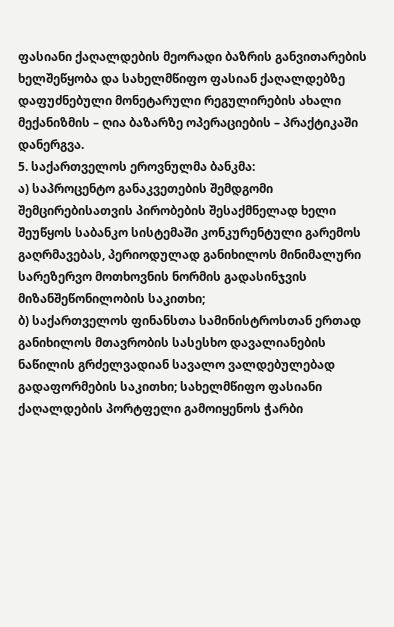ფასიანი ქაღალდების მეორადი ბაზრის განვითარების ხელშეწყობა და სახელმწიფო ფასიან ქაღალდებზე დაფუძნებული მონეტარული რეგულირების ახალი მექანიზმის – ღია ბაზარზე ოპერაციების – პრაქტიკაში დანერგვა.
5. საქართველოს ეროვნულმა ბანკმა:
ა) საპროცენტო განაკვეთების შემდგომი შემცირებისათვის პირობების შესაქმნელად ხელი შეუწყოს საბანკო სისტემაში კონკურენტული გარემოს გაღრმავებას, პერიოდულად განიხილოს მინიმალური სარეზერვო მოთხოვნის ნორმის გადასინჯვის მიზანშეწონილობის საკითხი;
ბ) საქართველოს ფინანსთა სამინისტროსთან ერთად განიხილოს მთავრობის სასესხო დავალიანების ნაწილის გრძელვადიან სავალო ვალდებულებად გადაფორმების საკითხი; სახელმწიფო ფასიანი ქაღალდების პორტფელი გამოიყენოს ჭარბი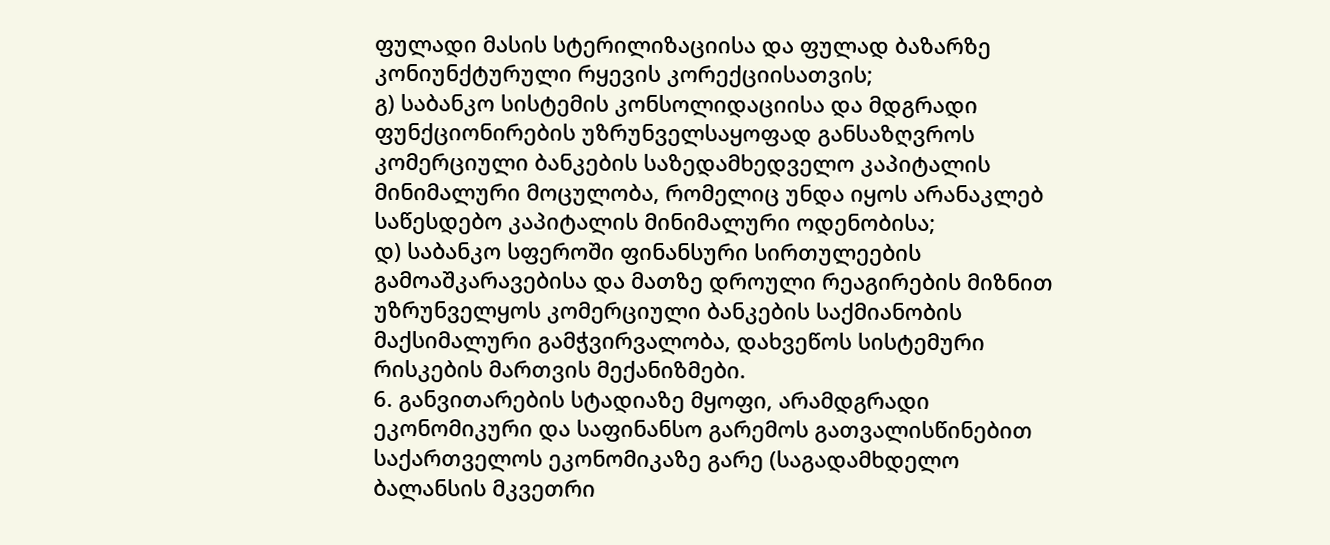ფულადი მასის სტერილიზაციისა და ფულად ბაზარზე კონიუნქტურული რყევის კორექციისათვის;
გ) საბანკო სისტემის კონსოლიდაციისა და მდგრადი ფუნქციონირების უზრუნველსაყოფად განსაზღვროს კომერციული ბანკების საზედამხედველო კაპიტალის მინიმალური მოცულობა, რომელიც უნდა იყოს არანაკლებ საწესდებო კაპიტალის მინიმალური ოდენობისა;
დ) საბანკო სფეროში ფინანსური სირთულეების გამოაშკარავებისა და მათზე დროული რეაგირების მიზნით უზრუნველყოს კომერციული ბანკების საქმიანობის მაქსიმალური გამჭვირვალობა, დახვეწოს სისტემური რისკების მართვის მექანიზმები.
6. განვითარების სტადიაზე მყოფი, არამდგრადი ეკონომიკური და საფინანსო გარემოს გათვალისწინებით საქართველოს ეკონომიკაზე გარე (საგადამხდელო ბალანსის მკვეთრი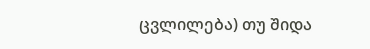ცვლილება) თუ შიდა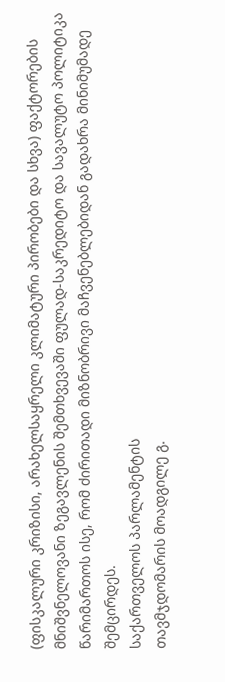(ფისკალური კრიზისი, არახელსაყრელი კლიმატური პირობები და სხვა) ფაქტორების მნიშვნელოვანი ზეგავლენის შემთხვევაში ფულად-საკრედიტო და სავალუტო პოლიტიკა წარიმართოს ისე, რომ ძირითადი მიზნობრივი მაჩვენებლებიდან გადახრა მინიმუმადე შემცირდეს.
საქართველოს პარლამენტის
თავმჯდომარის მოადგილე გ.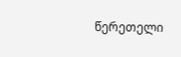წერეთელი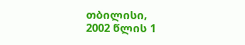თბილისი,
2002 წლის 1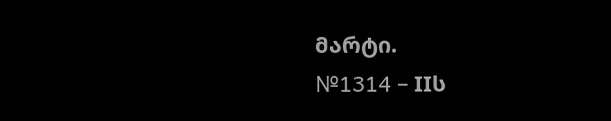მარტი.
№1314 – IIს